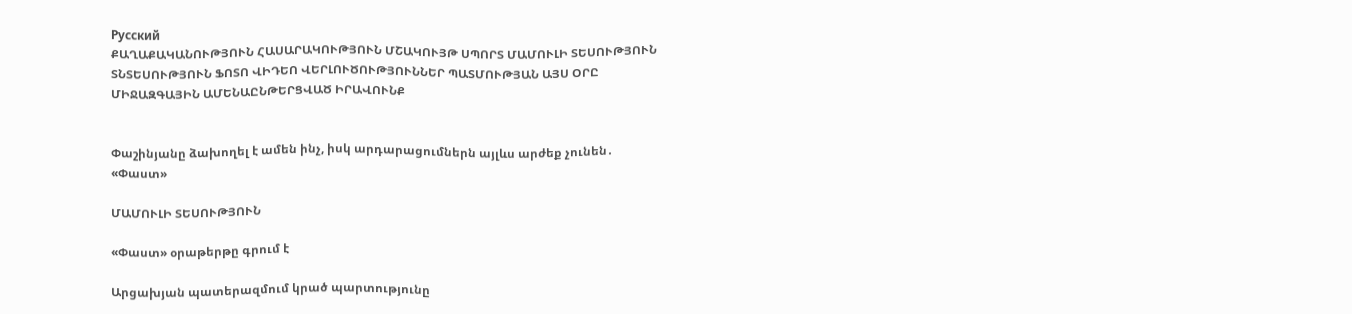Русский
ՔԱՂԱՔԱԿԱՆՈՒԹՅՈՒՆ ՀԱՍԱՐԱԿՈՒԹՅՈՒՆ ՄՇԱԿՈՒՅԹ ՍՊՈՐՏ ՄԱՄՈՒԼԻ ՏԵՍՈՒԹՅՈՒՆ ՏՆՏԵՍՈՒԹՅՈՒՆ ՖՈՏՈ ՎԻԴԵՈ ՎԵՐԼՈՒԾՈՒԹՅՈՒՆՆԵՐ ՊԱՏՄՈՒԹՅԱՆ ԱՅՍ ՕՐԸ ՄԻՋԱԶԳԱՅԻՆ ԱՄԵՆԱԸՆԹԵՐՑՎԱԾ ԻՐԱՎՈՒՆՔ


Փաշինյանը ձախողել է ամեն ինչ, իսկ արդարացումներն այլևս արժեք չունեն․ «Փաստ»

ՄԱՄՈՒԼԻ ՏԵՍՈՒԹՅՈՒՆ

«Փաստ» օրաթերթը գրում է

Արցախյան պատերազմում կրած պարտությունը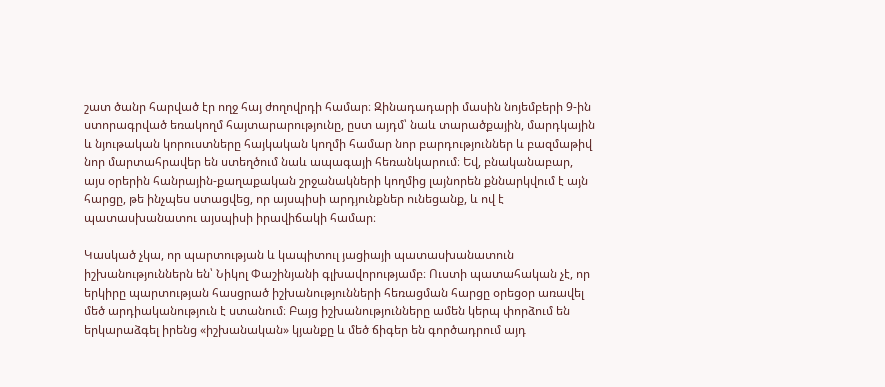շատ ծանր հարված էր ողջ հայ ժողովրդի համար։ Զինադադարի մասին նոյեմբերի 9-ին ստորագրված եռակողմ հայտարարությունը, ըստ այդմ՝ նաև տարածքային, մարդկային և նյութական կորուստները հայկական կողմի համար նոր բարդություններ և բազմաթիվ նոր մարտահրավեր են ստեղծում նաև ապագայի հեռանկարում։ Եվ, բնականաբար, այս օրերին հանրային-քաղաքական շրջանակների կողմից լայնորեն քննարկվում է այն հարցը, թե ինչպես ստացվեց, որ այսպիսի արդյունքներ ունեցանք, և ով է պատասխանատու այսպիսի իրավիճակի համար։

Կասկած չկա, որ պարտության և կապիտուլ յացիայի պատասխանատուն իշխանություններն են՝ Նիկոլ Փաշինյանի գլխավորությամբ։ Ուստի պատահական չէ, որ երկիրը պարտության հասցրած իշխանությունների հեռացման հարցը օրեցօր առավել մեծ արդիականություն է ստանում։ Բայց իշխանությունները ամեն կերպ փորձում են երկարաձգել իրենց «իշխանական» կյանքը և մեծ ճիգեր են գործադրում այդ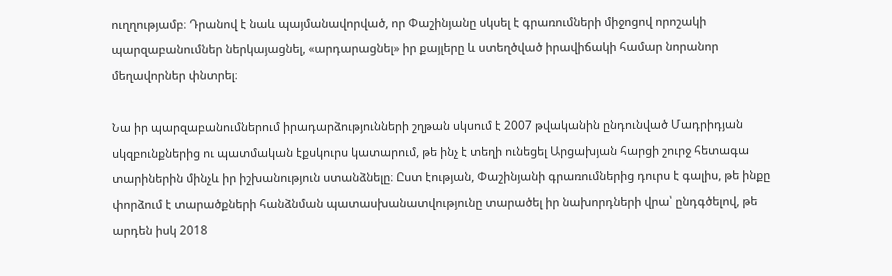ուղղությամբ։ Դրանով է նաև պայմանավորված, որ Փաշինյանը սկսել է գրառումների միջոցով որոշակի պարզաբանումներ ներկայացնել, «արդարացնել» իր քայլերը և ստեղծված իրավիճակի համար նորանոր մեղավորներ փնտրել։

Նա իր պարզաբանումներում իրադարձությունների շղթան սկսում է 2007 թվականին ընդունված Մադրիդյան սկզբունքներից ու պատմական էքսկուրս կատարում, թե ինչ է տեղի ունեցել Արցախյան հարցի շուրջ հետագա տարիներին մինչև իր իշխանություն ստանձնելը։ Ըստ էության, Փաշինյանի գրառումներից դուրս է գալիս, թե ինքը փորձում է տարածքների հանձնման պատասխանատվությունը տարածել իր նախորդների վրա՝ ընդգծելով, թե արդեն իսկ 2018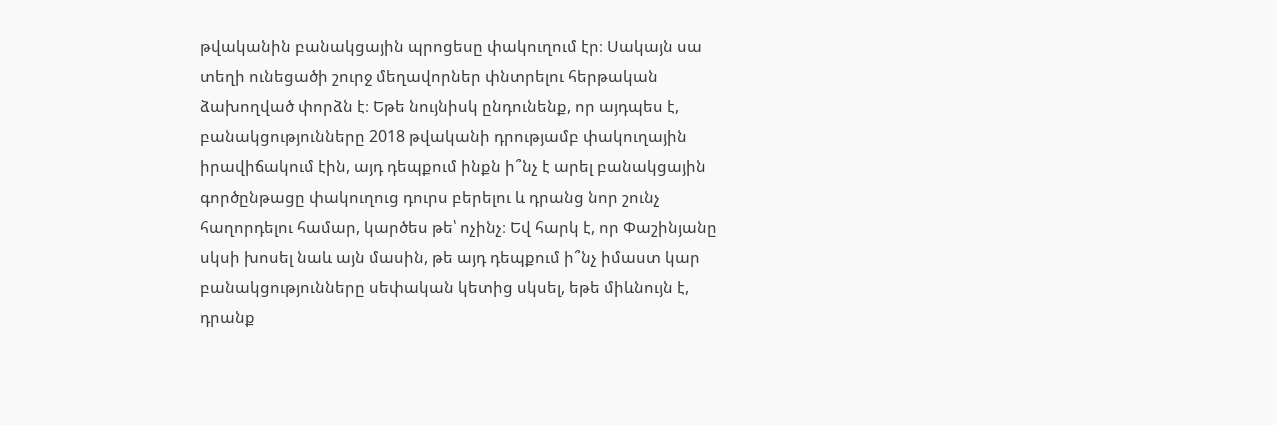թվականին բանակցային պրոցեսը փակուղում էր։ Սակայն սա տեղի ունեցածի շուրջ մեղավորներ փնտրելու հերթական ձախողված փորձն է։ Եթե նույնիսկ ընդունենք, որ այդպես է, բանակցությունները 2018 թվականի դրությամբ փակուղային իրավիճակում էին, այդ դեպքում ինքն ի՞նչ է արել բանակցային գործընթացը փակուղուց դուրս բերելու և դրանց նոր շունչ հաղորդելու համար, կարծես թե՝ ոչինչ։ Եվ հարկ է, որ Փաշինյանը սկսի խոսել նաև այն մասին, թե այդ դեպքում ի՞նչ իմաստ կար բանակցությունները սեփական կետից սկսել, եթե միևնույն է, դրանք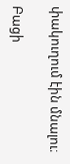փակուղում էին մնալու։

Բացի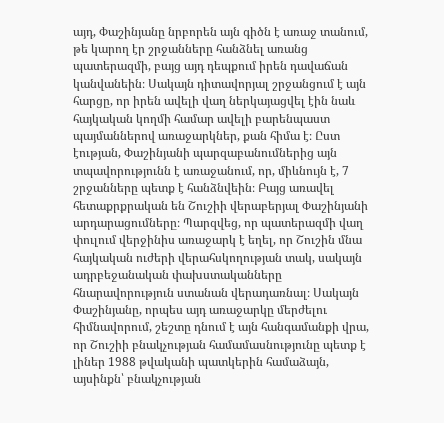այդ, Փաշինյանը նրբորեն այն գիծն է առաջ տանում, թե կարող էր շրջանները հանձնել առանց պատերազմի, բայց այդ դեպքում իրեն դավաճան կանվանեին։ Սակայն դիտավորյալ շրջանցում է այն հարցը, որ իրեն ավելի վաղ ներկայացվել էին նաև հայկական կողմի համար ավելի բարենպաստ պայմաններով առաջարկներ, քան հիմա է։ Ըստ էության, Փաշինյանի պարզաբանումներից այն տպավորությունն է առաջանում, որ, միևնույն է, 7 շրջանները պետք է հանձնվեին։ Բայց առավել հետաքրքրական են Շուշիի վերաբերյալ Փաշինյանի արդարացումները։ Պարզվեց, որ պատերազմի վաղ փուլում վերջինիս առաջարկ է եղել, որ Շուշին մնա հայկական ուժերի վերահսկողության տակ, սակայն ադրբեջանական փախստականները հնարավորություն ստանան վերադառնալ։ Սակայն Փաշինյանը, որպես այդ առաջարկը մերժելու հիմնավորում, շեշտը դնում է այն հանգամանքի վրա, որ Շուշիի բնակչության համամասնությունը պետք է լիներ 1988 թվականի պատկերին համաձայն, այսինքն՝ բնակչության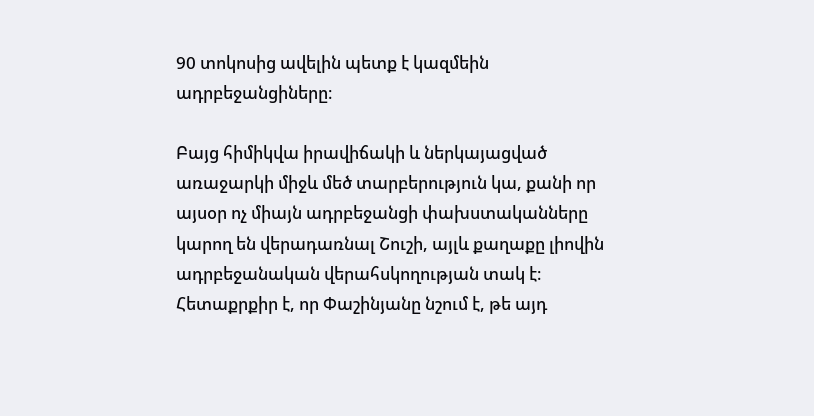90 տոկոսից ավելին պետք է կազմեին ադրբեջանցիները։

Բայց հիմիկվա իրավիճակի և ներկայացված առաջարկի միջև մեծ տարբերություն կա, քանի որ այսօր ոչ միայն ադրբեջանցի փախստականները կարող են վերադառնալ Շուշի, այլև քաղաքը լիովին ադրբեջանական վերահսկողության տակ է։ Հետաքրքիր է, որ Փաշինյանը նշում է, թե այդ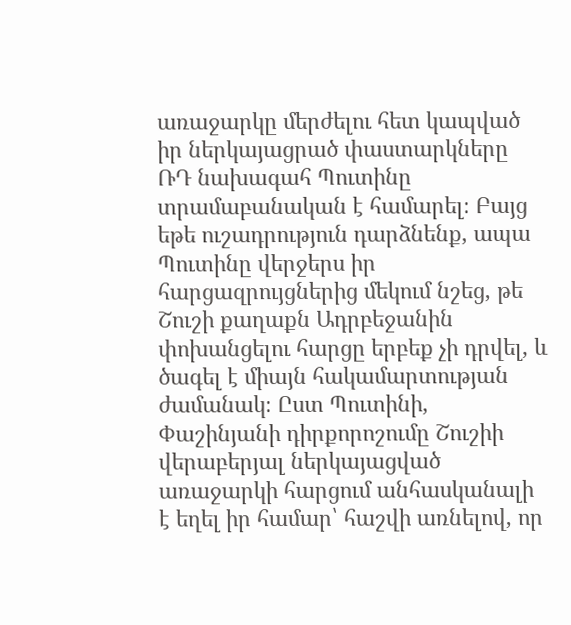առաջարկը մերժելու հետ կապված իր ներկայացրած փաստարկները ՌԴ նախագահ Պուտինը տրամաբանական է համարել։ Բայց եթե ուշադրություն դարձնենք, ապա Պուտինը վերջերս իր հարցազրույցներից մեկում նշեց, թե Շուշի քաղաքն Ադրբեջանին փոխանցելու հարցը երբեք չի դրվել, և ծագել է միայն հակամարտության ժամանակ։ Ըստ Պուտինի, Փաշինյանի դիրքորոշումը Շուշիի վերաբերյալ ներկայացված առաջարկի հարցում անհասկանալի է եղել իր համար՝ հաշվի առնելով, որ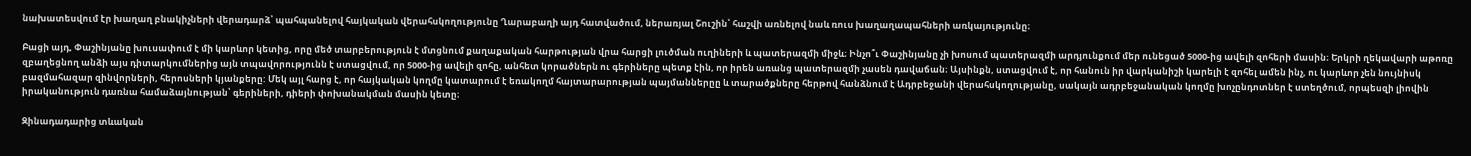նախատեսվում էր խաղաղ բնակիչների վերադարձ՝ պահպանելով հայկական վերահսկողությունը Ղարաբաղի այդ հատվածում, ներառյալ Շուշին՝ հաշվի առնելով նաև ռուս խաղաղապահների առկայությունը։

Բացի այդ, Փաշինյանը խուսափում է մի կարևոր կետից, որը մեծ տարբերություն է մտցնում քաղաքական հարթության վրա հարցի լուծման ուղիների և պատերազմի միջև։ Ինչո՞ւ Փաշինյանը չի խոսում պատերազմի արդյունքում մեր ունեցած 5000-ից ավելի զոհերի մասին։ Երկրի ղեկավարի աթոռը զբաղեցնող անձի այս դիտարկումներից այն տպավորությունն է ստացվում, որ 5000-ից ավելի զոհը, անհետ կորածներն ու գերիները պետք էին, որ իրեն առանց պատերազմի չասեն դավաճան։ Այսինքն, ստացվում է, որ հանուն իր վարկանիշի կարելի է զոհել ամեն ինչ, ու կարևոր չեն նույնիսկ բազմահազար զինվորների, հերոսների կյանքերը: Մեկ այլ հարց է, որ հայկական կողմը կատարում է եռակողմ հայտարարության պայմաններըը և տարածքները հերթով հանձնում է Ադրբեջանի վերահսկողությանը, սակայն ադրբեջանական կողմը խոչընդոտներ է ստեղծում, որպեսզի լիովին իրականություն դառնա համաձայնության՝ գերիների, դիերի փոխանակման մասին կետը։

Զինադադարից տևական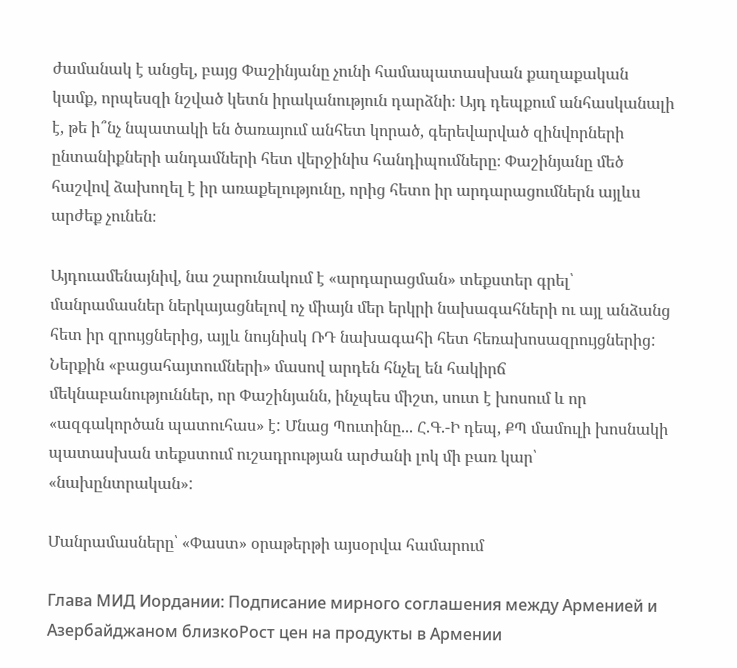ժամանակ է անցել, բայց Փաշինյանը չունի համապատասխան քաղաքական կամք, որպեսզի նշված կետն իրականություն դարձնի։ Այդ դեպքում անհասկանալի է, թե ի՞նչ նպատակի են ծառայում անհետ կորած, գերեվարված զինվորների ընտանիքների անդամների հետ վերջինիս հանդիպումները։ Փաշինյանը մեծ հաշվով ձախողել է իր առաքելությունը, որից հետո իր արդարացումներն այլևս արժեք չունեն։

Այդուամենայնիվ, նա շարունակում է «արդարացման» տեքստեր գրել՝ մանրամասներ ներկայացնելով ոչ միայն մեր երկրի նախագահների ու այլ անձանց հետ իր զրույցներից, այլև նույնիսկ ՌԴ նախագահի հետ հեռախոսազրույցներից: Ներքին «բացահայտումների» մասով արդեն հնչել են հակիրճ մեկնաբանություններ, որ Փաշինյանն, ինչպես միշտ, սուտ է խոսում և որ «ազգակործան պատուհաս» է: Մնաց Պուտինը... Հ.Գ.-Ի դեպ, ՔՊ մամուլի խոսնակի պատասխան տեքստում ուշադրության արժանի լոկ մի բառ կար՝ «նախընտրական»:

Մանրամասները՝ «Փաստ» օրաթերթի այսօրվա համարում

Глава МИД Иордании: Подписание мирного соглашения между Арменией и Азербайджаном близкоРост цен на продукты в Армении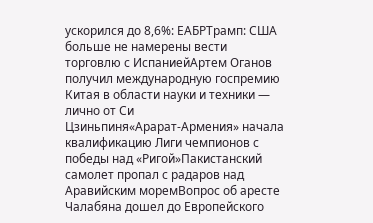ускорился до 8,6%: ЕАБРТрамп: США больше не намерены вести торговлю с ИспаниейАртем Оганов получил международную госпремию Китая в области науки и техники — лично от Си Цзиньпиня«Арарат‑Армения» начала квалификацию Лиги чемпионов с победы над «Ригой»Пакистанский самолет пропал с радаров над Аравийским моремВопрос об аресте Чалабяна дошел до Европейского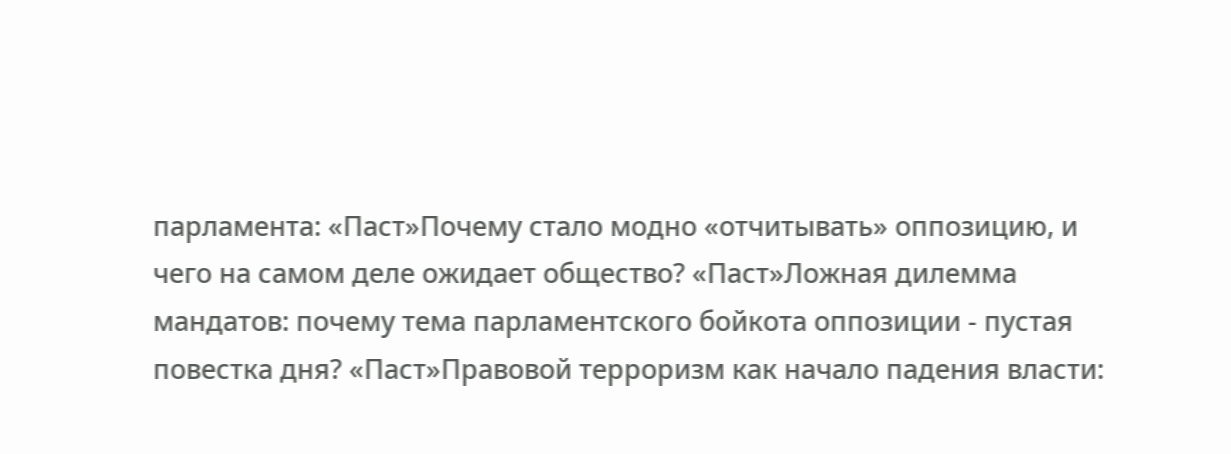парламента: «Паст»Почему стало модно «отчитывать» оппозицию, и чего на самом деле ожидает общество? «Паст»Ложная дилемма мандатов: почему тема парламентского бойкота оппозиции - пустая повестка дня? «Паст»Правовой терроризм как начало падения власти: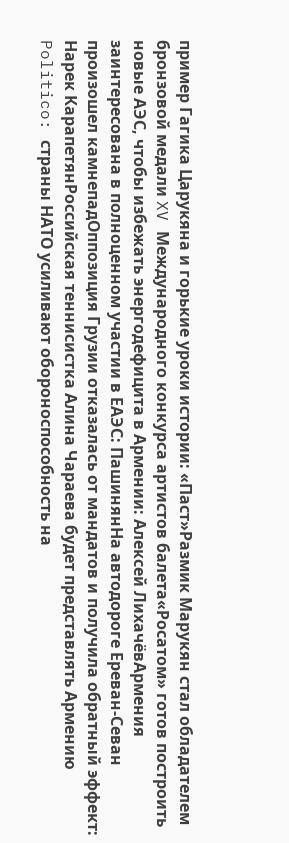пример Гагика Царукяна и горькие уроки истории: «Паст»Размик Марукян стал обладателем бронзовой медали XV Международного конкурса артистов балета«Росатом» готов построить новые АЭС, чтобы избежать энергодефицита в Армении: Алексей ЛихачёвАрмения заинтересована в полноценном участии в ЕАЭС: ПашинянНа автодороге Ереван-Севан произошел камнепадОппозиция Грузии отказалась от мандатов и получила обратный эффект: Нарек КарапетянРоссийская теннисистка Алина Чараева будет представлять Армению Politico: страны НАТО усиливают обороноспособность на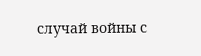случай войны с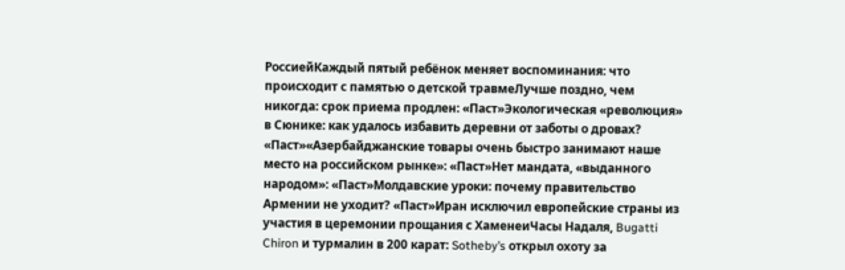РоссиейКаждый пятый ребёнок меняет воспоминания: что происходит с памятью о детской травмеЛучше поздно, чем никогда: срок приема продлен: «Паст»Экологическая «революция» в Сюнике: как удалось избавить деревни от заботы о дровах? «Паст»«Азербайджанские товары очень быстро занимают наше место на российском рынке»: «Паст»Нет мандата, «выданного народом»: «Паст»Молдавские уроки: почему правительство Армении не уходит? «Паст»Иран исключил европейские страны из участия в церемонии прощания с ХаменеиЧасы Надаля, Bugatti Chiron и турмалин в 200 карат: Sotheby’s открыл охоту за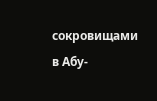сокровищами в Абу-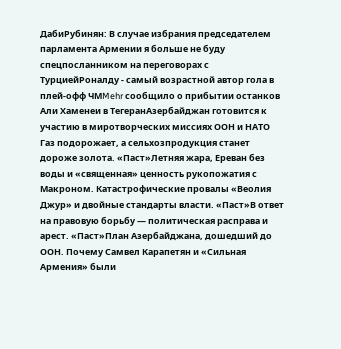ДабиРубинян: В случае избрания председателем парламента Армении я больше не буду спецпосланником на переговорах с ТурциейРоналду - самый возрастной автор гола в плей-офф ЧМMehr сообщило о прибытии останков Али Хаменеи в ТегеранАзербайджан готовится к участию в миротворческих миссиях ООН и НАТО Газ подорожает, а сельхозпродукция станет дороже золота. «Паст»Летняя жара, Ереван без воды и «священная» ценность рукопожатия с Макроном. Катастрофические провалы «Веолия Джур» и двойные стандарты власти. «Паст»В ответ на правовую борьбу — политическая расправа и арест. «Паст»План Азербайджана, дошедший до ООН. Почему Самвел Карапетян и «Сильная Армения» были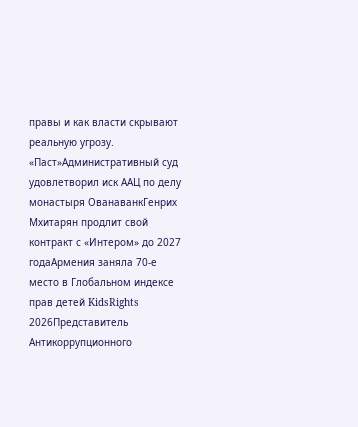правы и как власти скрывают реальную угрозу. «Паст»Административный суд удовлетворил иск ААЦ по делу монастыря ОванаванкГенрих Мхитарян продлит свой контракт с «Интером» до 2027 годаАрмения заняла 70-е место в Глобальном индексе прав детей KidsRights 2026Представитель Антикоррупционного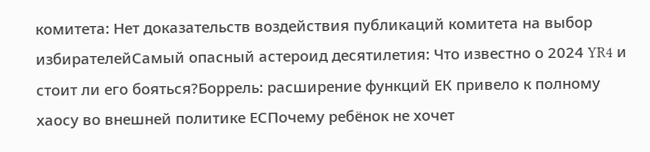комитета: Нет доказательств воздействия публикаций комитета на выбор избирателейСамый опасный астероид десятилетия: Что известно о 2024 YR4 и стоит ли его бояться?Боррель: расширение функций ЕК привело к полному хаосу во внешней политике ЕСПочему ребёнок не хочет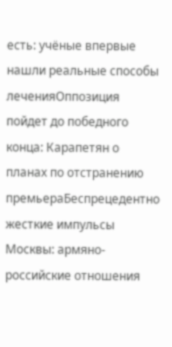есть: учёные впервые нашли реальные способы леченияОппозиция пойдет до победного конца: Карапетян о планах по отстранению премьераБеспрецедентно жесткие импульсы Москвы: армяно-российские отношения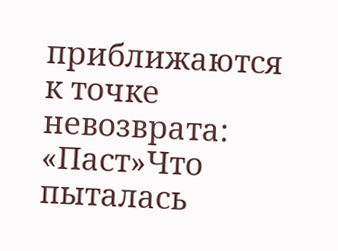приближаются к точке невозврата: «Паст»Что пыталась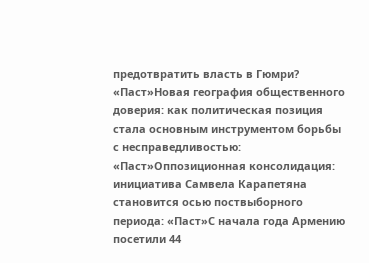предотвратить власть в Гюмри? «Паст»Новая география общественного доверия: как политическая позиция стала основным инструментом борьбы с несправедливостью: «Паст»Оппозиционная консолидация: инициатива Самвела Карапетяна становится осью поствыборного периода: «Паст»С начала года Армению посетили 44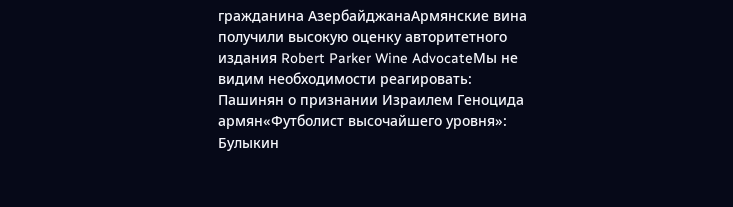гражданина АзербайджанаАрмянские вина получили высокую оценку авторитетного издания Robert Parker Wine AdvocateМы не видим необходимости реагировать: Пашинян о признании Израилем Геноцида армян«Футболист высочайшего уровня»: Булыкин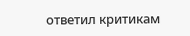ответил критикам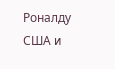Роналду США и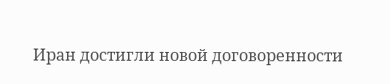Иран достигли новой договоренности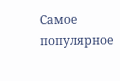Самое популярное